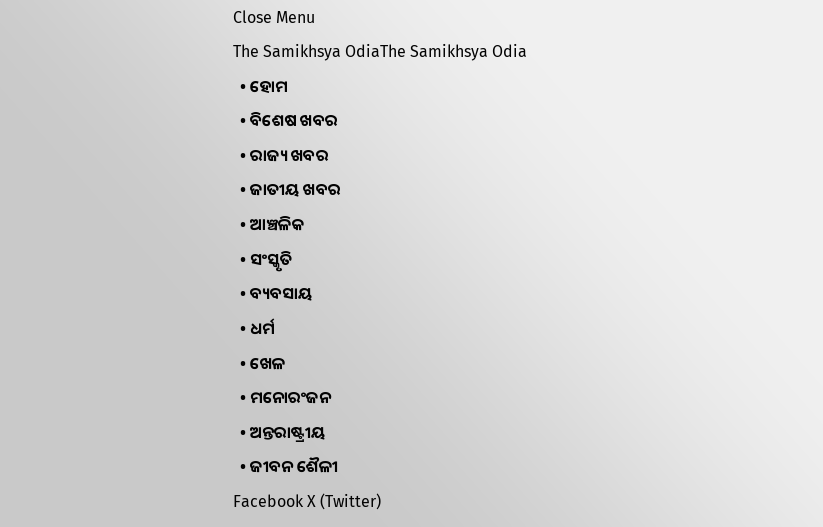Close Menu
The Samikhsya OdiaThe Samikhsya Odia
  • ହୋମ
  • ବିଶେଷ ଖବର
  • ରାଜ୍ୟ ଖବର
  • ଜାତୀୟ ଖବର
  • ଆଞ୍ଚଳିକ
  • ସଂସ୍କୃତି
  • ବ୍ୟବସାୟ
  • ଧର୍ମ
  • ଖେଳ
  • ମନୋରଂଜନ
  • ଅନ୍ତରାଷ୍ଟ୍ରୀୟ
  • ଜୀବନ ଶୈଳୀ
Facebook X (Twitter)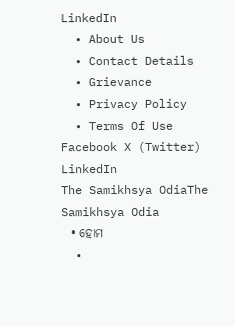LinkedIn
  • About Us
  • Contact Details
  • Grievance
  • Privacy Policy
  • Terms Of Use
Facebook X (Twitter) LinkedIn
The Samikhsya OdiaThe Samikhsya Odia
  • ହୋମ
  •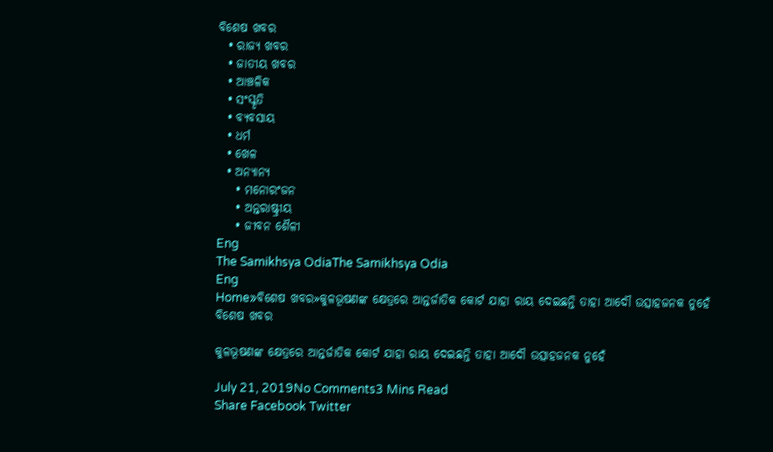ବିଶେଷ ଖବର
  • ରାଜ୍ୟ ଖବର
  • ଜାତୀୟ ଖବର
  • ଆଞ୍ଚଳିକ
  • ସଂସ୍କୃତି
  • ବ୍ୟବସାୟ
  • ଧର୍ମ
  • ଖେଳ
  • ଅନ୍ୟାନ୍ୟ
    • ମନୋରଂଜନ
    • ଅନ୍ତରାଷ୍ଟ୍ରୀୟ
    • ଜୀବନ ଶୈଳୀ
Eng
The Samikhsya OdiaThe Samikhsya Odia
Eng
Home»ବିଶେଷ ଖବର»କୁଳଭୂଷଣଙ୍କ କ୍ଷେତ୍ରରେ ଆନ୍ତର୍ଜାତିକ କୋର୍ଟ ଯାହା ରାୟ ଦେଇଛନ୍ତି ତାହା ଆଦୌ ଉତ୍ସାହଜନକ ନୁହେଁ
ବିଶେଷ ଖବର

କୁଳଭୂଷଣଙ୍କ କ୍ଷେତ୍ରରେ ଆନ୍ତର୍ଜାତିକ କୋର୍ଟ ଯାହା ରାୟ ଦେଇଛନ୍ତି ତାହା ଆଦୌ ଉତ୍ସାହଜନକ ନୁହେଁ

July 21, 2019No Comments3 Mins Read
Share Facebook Twitter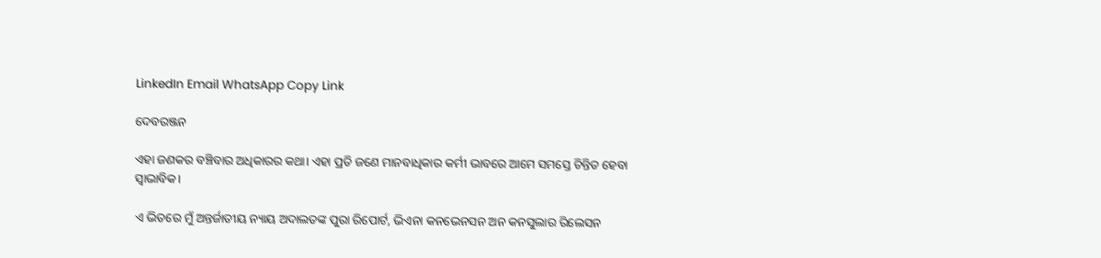LinkedIn Email WhatsApp Copy Link

ଦେବରଞ୍ଜନ

ଏହା ଜଣକର ବଞ୍ଚିବାର ଅଧିକାରର କଥା। ଏହା ପ୍ରତି ଜଣେ ମାନବାଧିକାର କର୍ମୀ ଭାବରେ ଆମେ ସମସ୍ତେ ଚିନ୍ତିତ ହେବା ସ୍ଵାଭାବିକ।

ଏ ଭିତରେ ମୁଁ ଅନ୍ତର୍ଜାତୀୟ ନ୍ୟାୟ ଅଦାଲତଙ୍କ ପୁରା ରିପୋର୍ଟ, ଭିଏନା କନଭେନସନ ଅନ କନସୁଲାର ରିଲେସନ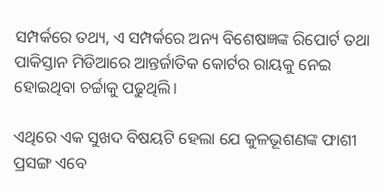ସମ୍ପର୍କରେ ତଥ୍ୟ, ଏ ସମ୍ପର୍କରେ ଅନ୍ୟ ବିଶେଷଜ୍ଞଙ୍କ ରିପୋର୍ଟ ତଥା ପାକିସ୍ତାନ ମିଡିଆରେ ଆନ୍ତର୍ଜାତିକ କୋର୍ଟର ରାୟକୁ ନେଇ ହୋଇଥିବା ଚର୍ଚ୍ଚାକୁ ପଢୁଥିଲି।

ଏଥିରେ ଏକ ସୁଖଦ ବିଷୟଟି ହେଲା ଯେ କୁଳଭୂଶଣଙ୍କ ଫାଶୀ ପ୍ରସଙ୍ଗ ଏବେ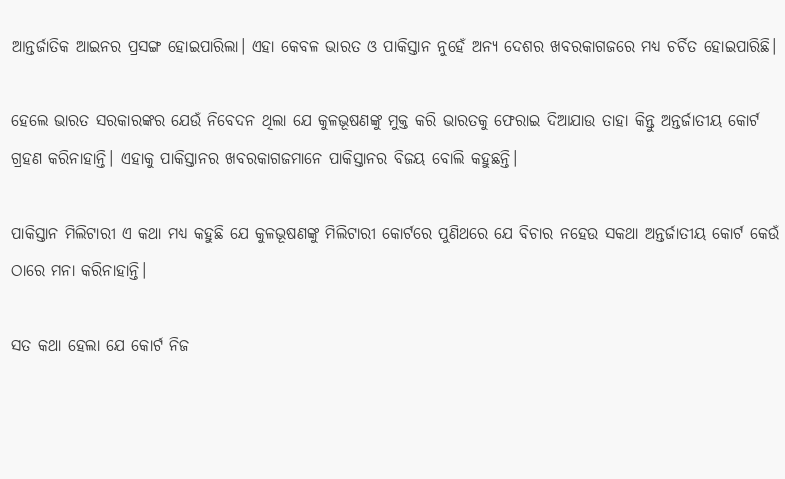ଆନ୍ତର୍ଜାତିକ ଆଇନର ପ୍ରସଙ୍ଗ ହୋଇପାରିଲା। ଏହା କେବଳ ଭାରତ ଓ ପାକିସ୍ତାନ ନୁହେଁ ଅନ୍ୟ ଦେଶର ଖବରକାଗଜରେ ମଧ୍ୟ ଚର୍ଚିତ ହୋଇପାରିଛି।

ହେଲେ ଭାରତ ସରକାରଙ୍କର ଯେଉଁ ନିବେଦନ ଥିଲା ଯେ କୁଳଭୂଷଣଙ୍କୁ ମୁକ୍ତ କରି ଭାରତକୁ ଫେରାଇ ଦିଆଯାଉ ତାହା କିନ୍ତୁ ଅନ୍ତର୍ଜାତୀୟ କୋର୍ଟ ଗ୍ରହଣ କରିନାହାନ୍ତି। ଏହାକୁ ପାକିସ୍ତାନର ଖବରକାଗଜମାନେ ପାକିସ୍ତାନର ବିଜୟ ବୋଲି କହୁଛନ୍ତି।

ପାକିସ୍ତାନ ମିଲିଟାରୀ ଏ କଥା ମଧ୍ୟ କହୁଛି ଯେ କୁଳଭୂଷଣଙ୍କୁ ମିଲିଟାରୀ କୋର୍ଟରେ ପୁଣିଥରେ ଯେ ବିଚାର ନହେଉ ସକଥା ଅନ୍ତର୍ଜାତୀୟ କୋର୍ଟ କେଉଁ ଠାରେ ମନା କରିନାହାନ୍ତି।

ସତ କଥା ହେଲା ଯେ କୋର୍ଟ ନିଜ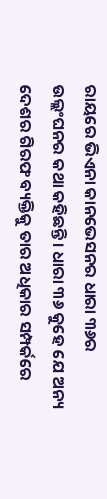ରାୟରେ ଭିଏନା କାନଭେସନର ଧାରା ୩୬ର ଉଲ୍ଲଂଘନର କଥା କହିଛନ୍ତି। ଧାରା ୩୬ କୁହେ ଯେ ଅନ୍ୟ ଦେଶର ଗିରଫ ବ୍ୟକ୍ତିକୁ ତାର ଅଧିକାର ସମ୍ପର୍କରେ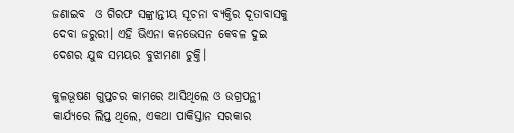ଜଣାଇବ  ଓ ଗିରଫ ସଙ୍କ୍ରାନ୍ତୀୟ ସୂଚନା ବ୍ୟକ୍ତିର ଦୂତାବାସକୁ ଦେବା ଜରୁରୀ। ଏହି ଭିଏନା କନଭେସନ କେବଳ ଦୁଇ ଦେଶର ଯୁଦ୍ଧ ସମୟର ବୁଝାମଣା ଚୁକ୍ତି।

କୁଳଭୂଷଣ ଗୁପ୍ତଚର କାମରେ ଆସିଥିଲେ ଓ ଉଗ୍ରପନ୍ଥୀ କାର୍ଯ୍ୟରେ ଲିପ୍ତ ଥିଲେ, ଏକଥା ପାକିସ୍ତାନ ସରକାର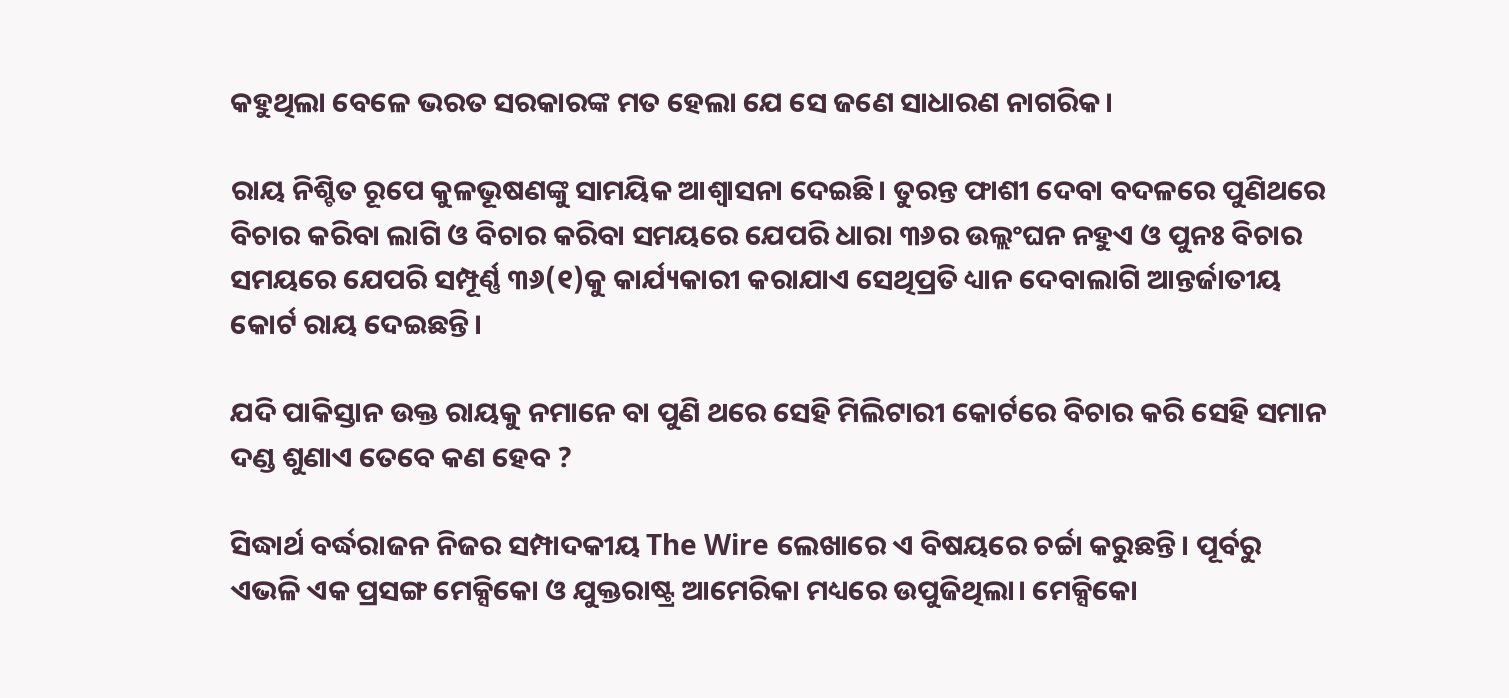କହୁଥିଲା ବେଳେ ଭରତ ସରକାରଙ୍କ ମତ ହେଲା ଯେ ସେ ଜଣେ ସାଧାରଣ ନାଗରିକ।

ରାୟ ନିଶ୍ଚିତ ରୂପେ କୁଳଭୂଷଣଙ୍କୁ ସାମୟିକ ଆଶ୍ଵାସନା ଦେଇଛି। ତୁରନ୍ତ ଫାଶୀ ଦେବା ବଦଳରେ ପୁଣିଥରେ ବିଚାର କରିବା ଲାଗି ଓ ବିଚାର କରିବା ସମୟରେ ଯେପରି ଧାରା ୩୬ର ଉଲ୍ଲଂଘନ ନହୁଏ ଓ ପୁନଃ ବିଚାର ସମୟରେ ଯେପରି ସମ୍ପୂର୍ଣ୍ଣ ୩୬(୧)କୁ କାର୍ଯ୍ୟକାରୀ କରାଯାଏ ସେଥିପ୍ରତି ଧ୍ୟାନ ଦେବାଲାଗି ଆନ୍ତର୍ଜାତୀୟ କୋର୍ଟ ରାୟ ଦେଇଛନ୍ତି।

ଯଦି ପାକିସ୍ତାନ ଉକ୍ତ ରାୟକୁ ନମାନେ ବା ପୁଣି ଥରେ ସେହି ମିଲିଟାରୀ କୋର୍ଟରେ ବିଚାର କରି ସେହି ସମାନ ଦଣ୍ଡ ଶୁଣାଏ ତେବେ କଣ ହେବ ?

ସିଦ୍ଧାର୍ଥ ବର୍ଦ୍ଧରାଜନ ନିଜର ସମ୍ପାଦକୀୟ The Wire ଲେଖାରେ ଏ ବିଷୟରେ ଚର୍ଚ୍ଚା କରୁଛନ୍ତି। ପୂର୍ବରୁ ଏଭଳି ଏକ ପ୍ରସଙ୍ଗ ମେକ୍ସିକୋ ଓ ଯୁକ୍ତରାଷ୍ଟ୍ର ଆମେରିକା ମଧ୍ୟରେ ଉପୁଜିଥିଲା। ମେକ୍ସିକୋ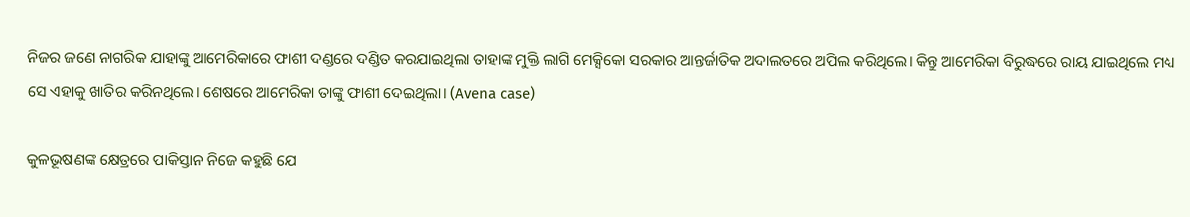ନିଜର ଜଣେ ନାଗରିକ ଯାହାଙ୍କୁ ଆମେରିକାରେ ଫାଶୀ ଦଣ୍ଡରେ ଦଣ୍ଡିତ କରଯାଇଥିଲା ତାହାଙ୍କ ମୁକ୍ତି ଲାଗି ମେକ୍ସିକୋ ସରକାର ଆନ୍ତର୍ଜାତିକ ଅଦାଲତରେ ଅପିଲ କରିଥିଲେ। କିନ୍ତୁ ଆମେରିକା ବିରୁଦ୍ଧରେ ରାୟ ଯାଇଥିଲେ ମଧ୍ୟ ସେ ଏହାକୁ ଖାତିର କରିନଥିଲେ। ଶେଷରେ ଆମେରିକା ତାଙ୍କୁ ଫାଶୀ ଦେଇଥିଲା। (Avena case)

କୁଳଭୂଷଣଙ୍କ କ୍ଷେତ୍ରରେ ପାକିସ୍ତାନ ନିଜେ କହୁଛି ଯେ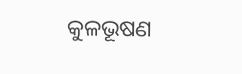କୁଳଭୂଷଣ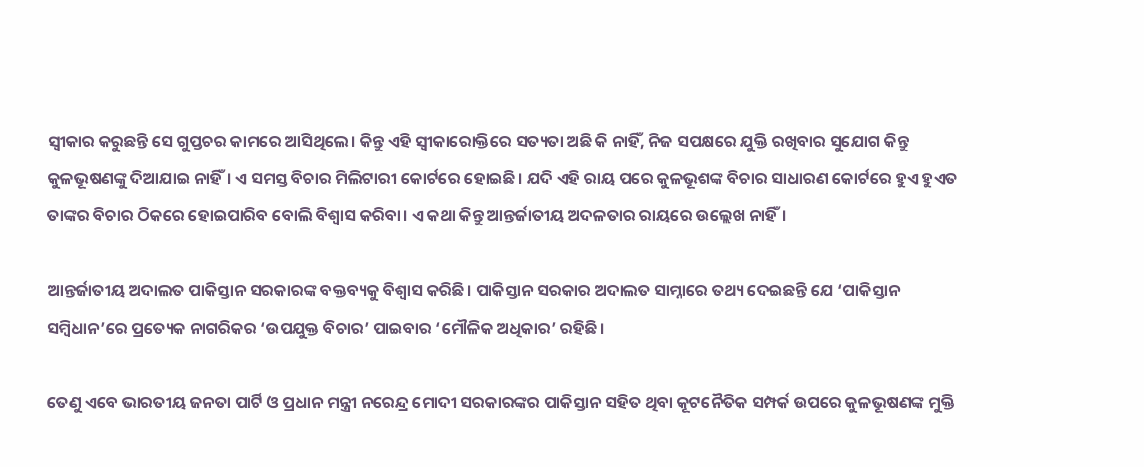ସ୍ଵୀକାର କରୁଛନ୍ତି ସେ ଗୁପ୍ତଚର କାମରେ ଆସିଥିଲେ। କିନ୍ତୁ ଏହି ସ୍ଵୀକାରୋକ୍ତିରେ ସତ୍ୟତା ଅଛି କି ନାହିଁ, ନିଜ ସପକ୍ଷରେ ଯୁକ୍ତି ରଖିବାର ସୁଯୋଗ କିନ୍ତୁ କୁଳଭୂଷଣଙ୍କୁ ଦିଆଯାଇ ନାହିଁ। ଏ ସମସ୍ତ ବିଚାର ମିଲିଟାରୀ କୋର୍ଟରେ ହୋଇଛି। ଯଦି ଏହି ରାୟ ପରେ କୁଳଭୂଶଙ୍କ ବିଚାର ସାଧାରଣ କୋର୍ଟରେ ହୁଏ ହୁଏତ ତାଙ୍କର ବିଚାର ଠିକରେ ହୋଇପାରିବ ବୋଲି ବିଶ୍ଵାସ କରିବା। ଏ କଥା କିନ୍ତୁ ଆନ୍ତର୍ଜାତୀୟ ଅଦଳତାର ରାୟରେ ଉଲ୍ଲେଖ ନାହିଁ।

ଆନ୍ତର୍ଜାତୀୟ ଅଦାଲତ ପାକିସ୍ତାନ ସରକାରଙ୍କ ବକ୍ତବ୍ୟକୁ ବିଶ୍ଵାସ କରିଛି। ପାକିସ୍ତାନ ସରକାର ଅଦାଲତ ସାମ୍ନାରେ ତଥ୍ୟ ଦେଇଛନ୍ତି ଯେ ‘ପାକିସ୍ତାନ ସମ୍ବିଧାନ’ରେ ପ୍ରତ୍ୟେକ ନାଗରିକର ‘ଉପଯୁକ୍ତ ବିଚାର’ ପାଇବାର ‘ମୌଳିକ ଅଧିକାର’ ରହିଛି।

ତେଣୁ ଏବେ ଭାରତୀୟ ଜନତା ପାର୍ଟି ଓ ପ୍ରଧାନ ମନ୍ତ୍ରୀ ନରେନ୍ଦ୍ର ମୋଦୀ ସରକାରଙ୍କର ପାକିସ୍ତାନ ସହିତ ଥିବା କୂଟନୈତିକ ସମ୍ପର୍କ ଉପରେ କୁଳଭୂଷଣଙ୍କ ମୁକ୍ତି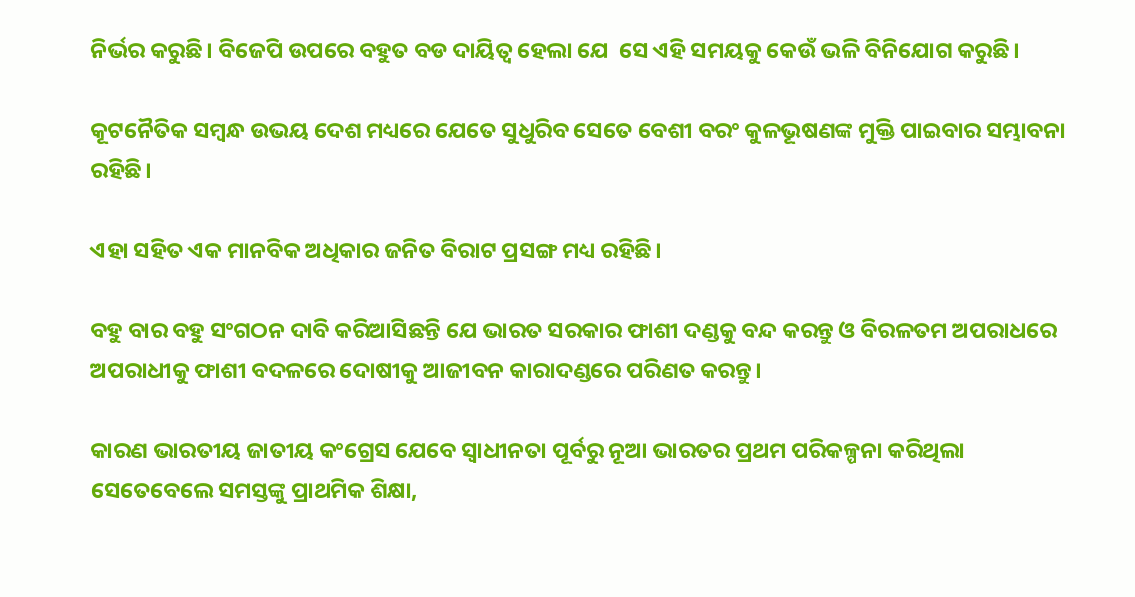ନିର୍ଭର କରୁଛି। ବିଜେପି ଉପରେ ବହୁତ ବଡ ଦାୟିତ୍ଵ ହେଲା ଯେ  ସେ ଏହି ସମୟକୁ କେଉଁ ଭଳି ବିନିଯୋଗ କରୁଛି।

କୂଟନୈତିକ ସମ୍ବନ୍ଧ ଉଭୟ ଦେଶ ମଧ୍ୟରେ ଯେତେ ସୁଧୁରିବ ସେତେ ବେଶୀ ବରଂ କୁଳଭୂଷଣଙ୍କ ମୁକ୍ତି ପାଇବାର ସମ୍ଭାବନା ରହିଛି।

ଏହା ସହିତ ଏକ ମାନବିକ ଅଧିକାର ଜନିତ ବିରାଟ ପ୍ରସଙ୍ଗ ମଧ୍ୟ ରହିଛି।

ବହୁ ବାର ବହୁ ସଂଗଠନ ଦାବି କରିଆସିଛନ୍ତି ଯେ ଭାରତ ସରକାର ଫାଶୀ ଦଣ୍ଡକୁ ବନ୍ଦ କରନ୍ତୁ ଓ ବିରଳତମ ଅପରାଧରେ ଅପରାଧୀକୁ ଫାଶୀ ବଦଳରେ ଦୋଷୀକୁ ଆଜୀବନ କାରାଦଣ୍ଡରେ ପରିଣତ କରନ୍ତୁ।

କାରଣ ଭାରତୀୟ ଜାତୀୟ କଂଗ୍ରେସ ଯେବେ ସ୍ଵାଧୀନତା ପୂର୍ବରୁ ନୂଆ ଭାରତର ପ୍ରଥମ ପରିକଳ୍ପନା କରିଥିଲା  ସେତେବେଲେ ସମସ୍ତଙ୍କୁ ପ୍ରାଥମିକ ଶିକ୍ଷା,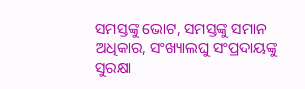ସମସ୍ତଙ୍କୁ ଭୋଟ, ସମସ୍ତଙ୍କୁ ସମାନ ଅଧିକାର, ସଂଖ୍ୟାଲଘୁ ସଂପ୍ରଦାୟଙ୍କୁ ସୁରକ୍ଷା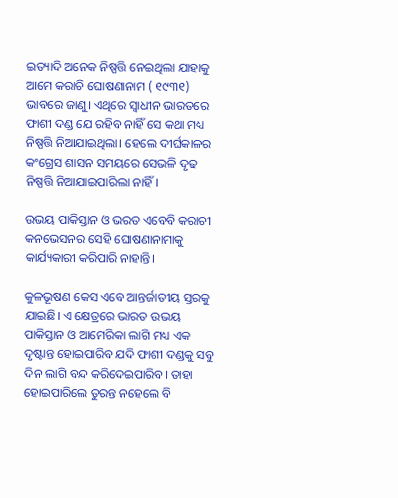ଇତ୍ୟାଦି ଅନେକ ନିଷ୍ପତ୍ତି ନେଇଥିଲା ଯାହାକୁ ଆମେ କରାଚି ଘୋଷଣାନାମ ( ୧୯୩୧) ଭାବରେ ଜାଣୁ। ଏଥିରେ ସ୍ଵାଧୀନ ଭାରତରେ ଫାଶୀ ଦଣ୍ଡ ଯେ ରହିବ ନାହିଁ ସେ କଥା ମଧ୍ୟ ନିଷ୍ପତ୍ତି ନିଆଯାଇଥିଲା। ହେଲେ ଦୀର୍ଘକାଳର କଂଗ୍ରେସ ଶାସନ ସମୟରେ ସେଭଳି ଦୃଢ ନିଷ୍ପତ୍ତି ନିଆଯାଇପାରିଲା ନାହିଁ।

ଉଭୟ ପାକିସ୍ତାନ ଓ ଭରତ ଏବେବି କରାଚୀ କନଭେସନର ସେହି ଘୋଷଣାନାମାକୁ କାର୍ଯ୍ୟକାରୀ କରିପାରି ନାହାନ୍ତି।

କୁଳଭୂଷଣ କେସ ଏବେ ଆନ୍ତର୍ଜାତୀୟ ସ୍ତରକୁ ଯାଇଛି। ଏ କ୍ଷେତ୍ରରେ ଭାରତ ଉଭୟ ପାକିସ୍ତାନ ଓ ଆମେରିକା ଲାଗି ମଧ୍ୟ ଏକ ଦୃଷ୍ଟାନ୍ତ ହୋଇପାରିବ ଯଦି ଫାଶୀ ଦଣ୍ଡକୁ ସବୁ ଦିନ ଲାଗି ବନ୍ଦ କରିଦେଇପାରିବ। ତାହା ହୋଇପାରିଲେ ତୁରନ୍ତ ନହେଲେ ବି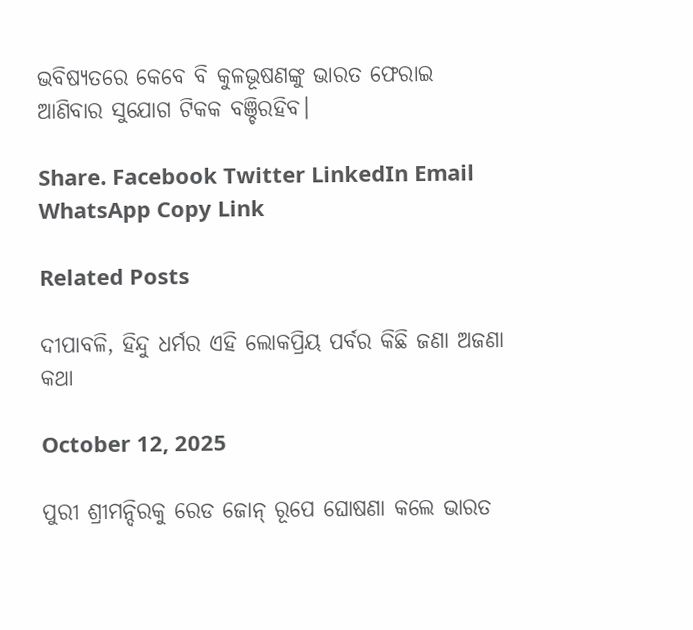ଭବିଷ୍ୟତରେ କେବେ ବି କୁଳଭୂଷଣଙ୍କୁ ଭାରତ ଫେରାଇ ଆଣିବାର ସୁଯୋଗ ଟିକକ ବଞ୍ଚିରହିବ।

Share. Facebook Twitter LinkedIn Email WhatsApp Copy Link

Related Posts

ଦୀପାବଳି, ହିନ୍ଦୁ ଧର୍ମର ଏହି ଲୋକପ୍ରିୟ ପର୍ବର କିଛି ଜଣା ଅଜଣା କଥା

October 12, 2025

ପୁରୀ ଶ୍ରୀମନ୍ଦିରକୁ ରେଡ ଜୋନ୍ ରୂପେ ଘୋଷଣା କଲେ ଭାରତ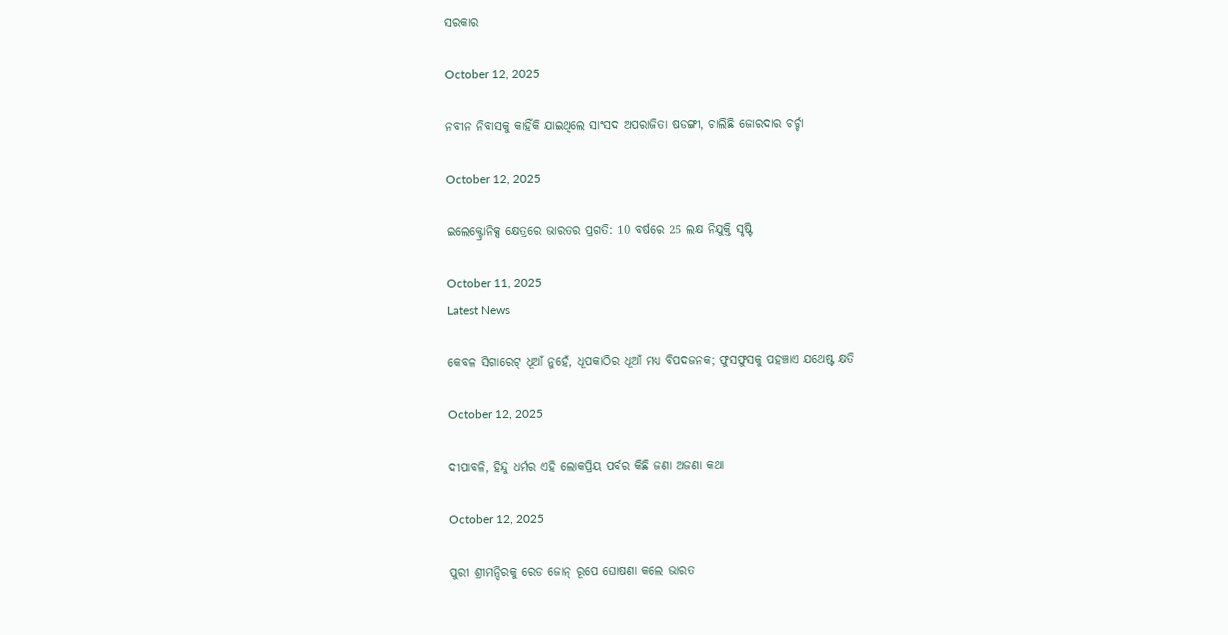ସରକାର

October 12, 2025

ନବୀନ ନିବାସକୁ କାହିଁକି ଯାଇଥିଲେ ସାଂସଦ ଅପରାଜିତା ଷଡଙ୍ଗୀ, ଚାଲିଛି ଜୋରଦାର ଚର୍ଚ୍ଚା

October 12, 2025

ଇଲେକ୍ଟ୍ରୋନିକ୍ସ କ୍ଷେତ୍ରରେ ଭାରତର ପ୍ରଗତି: 10 ବର୍ଷରେ 25 ଲକ୍ଷ ନିଯୁକ୍ତି ସୃଷ୍ଟି

October 11, 2025
Latest News

କେବଳ ସିଗାରେଟ୍ ଧୂଆଁ ନୁହେଁ, ଧୂପକାଠିର ଧୂଆଁ ମଧ୍ୟ ବିପଦଜନକ; ଫୁସଫୁସକୁ ପହଞ୍ଚାଏ ଯଥେଷ୍ଟ କ୍ଷତି

October 12, 2025

ଦୀପାବଳି, ହିନ୍ଦୁ ଧର୍ମର ଏହି ଲୋକପ୍ରିୟ ପର୍ବର କିଛି ଜଣା ଅଜଣା କଥା

October 12, 2025

ପୁରୀ ଶ୍ରୀମନ୍ଦିରକୁ ରେଡ ଜୋନ୍ ରୂପେ ଘୋଷଣା କଲେ ଭାରତ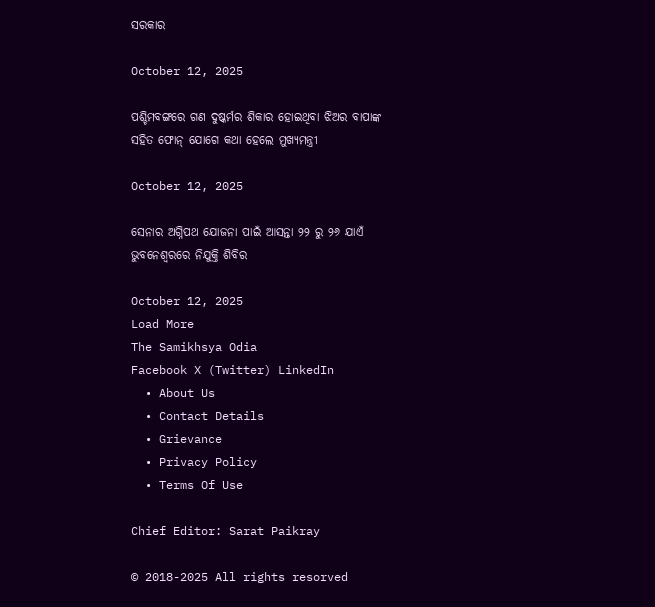ସରକାର

October 12, 2025

ପଶ୍ଚିମବଙ୍ଗରେ ଗଣ ଦୁଷ୍କର୍ମର ଶିକାର ହୋଇଥିବା ଝିଅର ବାପାଙ୍କ ସହିତ ଫୋନ୍ ଯୋଗେ କଥା ହେଲେ ମୁଖ୍ୟମନ୍ତ୍ରୀ

October 12, 2025

ସେନାର ଅଗ୍ନିପଥ ଯୋଜନା ପାଇଁ ଆସନ୍ତା ୨୨ ରୁ ୨୬ ଯାଏଁ ଭୁବନେଶ୍ୱରରେ ନିଯୁକ୍ତି ଶିବିର

October 12, 2025
Load More
The Samikhsya Odia
Facebook X (Twitter) LinkedIn
  • About Us
  • Contact Details
  • Grievance
  • Privacy Policy
  • Terms Of Use

Chief Editor: Sarat Paikray

© 2018-2025 All rights resorved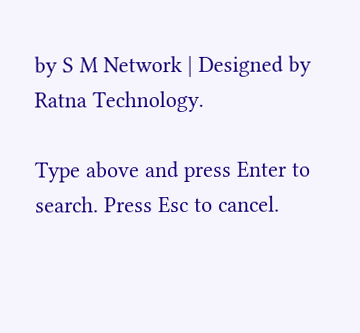by S M Network | Designed by Ratna Technology.

Type above and press Enter to search. Press Esc to cancel.